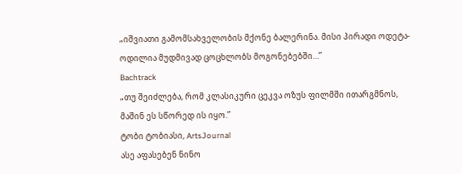„იშვიათი გამომსახველობის მქონე ბალერინა. მისი პირადი ოდეტა-ოდილია მუდმივად ცოცხლობს მოგონებებში…”
Bachtrack
„თუ შეიძლება, რომ კლასიკური ცეკვა ოზუს ფილმში ითარგმნოს, მაშინ ეს სწორედ ის იყო.”
ტობი ტობიასი, ArtsJournal
ასე აფასებენ ნინო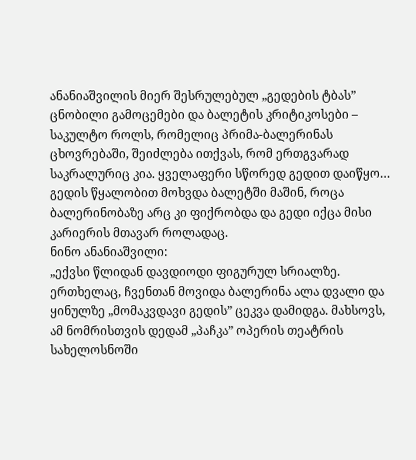ანანიაშვილის მიერ შესრულებულ „გედების ტბას” ცნობილი გამოცემები და ბალეტის კრიტიკოსები – საკულტო როლს, რომელიც პრიმა-ბალერინას ცხოვრებაში, შეიძლება ითქვას, რომ ერთგვარად საკრალურიც კია. ყველაფერი სწორედ გედით დაიწყო… გედის წყალობით მოხვდა ბალეტში მაშინ, როცა ბალერინობაზე არც კი ფიქრობდა და გედი იქცა მისი კარიერის მთავარ როლადაც.
ნინო ანანიაშვილი:
„ექვსი წლიდან დავდიოდი ფიგურულ სრიალზე. ერთხელაც, ჩვენთან მოვიდა ბალერინა ალა დვალი და ყინულზე „მომაკვდავი გედის” ცეკვა დამიდგა. მახსოვს, ამ ნომრისთვის დედამ „პაჩკა” ოპერის თეატრის სახელოსნოში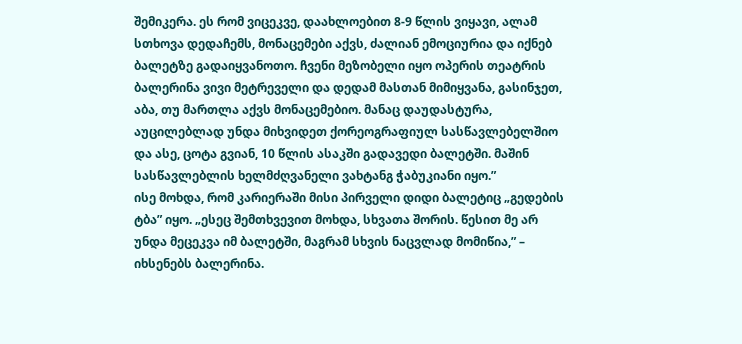შემიკერა. ეს რომ ვიცეკვე, დაახლოებით 8-9 წლის ვიყავი, ალამ სთხოვა დედაჩემს, მონაცემები აქვს, ძალიან ემოციურია და იქნებ ბალეტზე გადაიყვანოთო. ჩვენი მეზობელი იყო ოპერის თეატრის ბალერინა ვივი მეტრეველი და დედამ მასთან მიმიყვანა, გასინჯეთ, აბა, თუ მართლა აქვს მონაცემებიო. მანაც დაუდასტურა, აუცილებლად უნდა მიხვიდეთ ქორეოგრაფიულ სასწავლებელშიო და ასე, ცოტა გვიან, 10 წლის ასაკში გადავედი ბალეტში. მაშინ სასწავლებლის ხელმძღვანელი ვახტანგ ჭაბუკიანი იყო.”
ისე მოხდა, რომ კარიერაში მისი პირველი დიდი ბალეტიც „გედების ტბა” იყო. „ესეც შემთხვევით მოხდა, სხვათა შორის. წესით მე არ უნდა მეცეკვა იმ ბალეტში, მაგრამ სხვის ნაცვლად მომიწია,” – იხსენებს ბალერინა.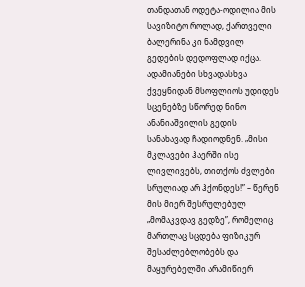თანდათან ოდეტა-ოდილია მის სავიზიტო როლად, ქართველი ბალერინა კი ნამდვილ გედების დედოფლად იქცა. ადამიანები სხვადასხვა ქვეყნიდან მსოფლიოს უდიდეს სცენებზე სწორედ ნინო ანანიაშვილის გედის სანახავად ჩადიოდნენ. „მისი მკლავები ჰაერში ისე ლივლივებს, თითქოს ძვლები სრულიად არ ჰქონდეს!” – წერენ მის მიერ შესრულებულ „მომაკვდავ გედზე”, რომელიც მართლაც სცდება ფიზიკურ შესაძლებლობებს და მაყურებელში არამიწიერ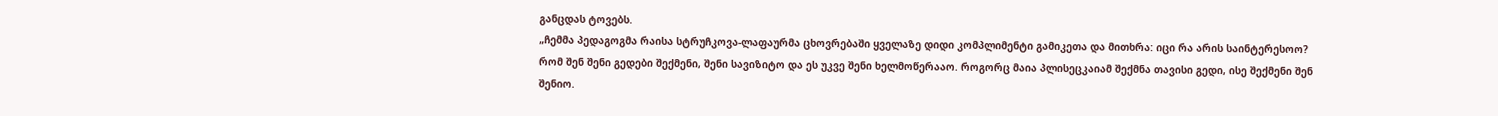განცდას ტოვებს.
„ჩემმა პედაგოგმა რაისა სტრუჩკოვა-ლაფაურმა ცხოვრებაში ყველაზე დიდი კომპლიმენტი გამიკეთა და მითხრა: იცი რა არის საინტერესოო? რომ შენ შენი გედები შექმენი, შენი სავიზიტო და ეს უკვე შენი ხელმოწერააო. როგორც მაია პლისეცკაიამ შექმნა თავისი გედი, ისე შექმენი შენ შენიო.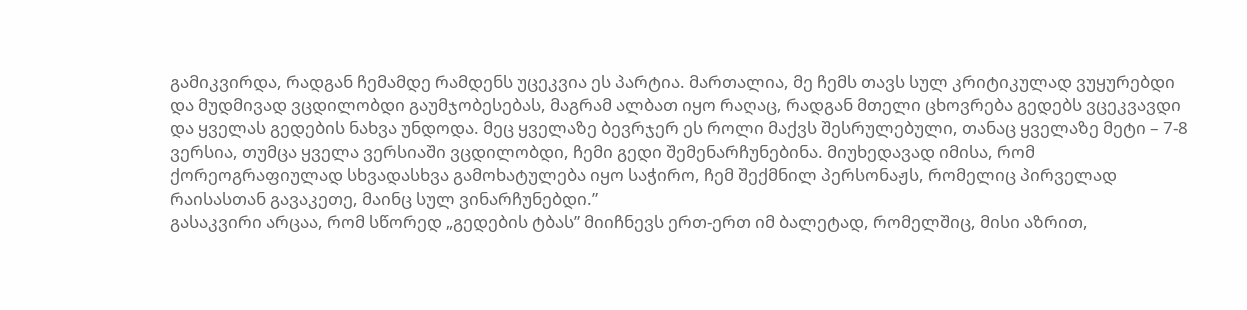გამიკვირდა, რადგან ჩემამდე რამდენს უცეკვია ეს პარტია. მართალია, მე ჩემს თავს სულ კრიტიკულად ვუყურებდი და მუდმივად ვცდილობდი გაუმჯობესებას, მაგრამ ალბათ იყო რაღაც, რადგან მთელი ცხოვრება გედებს ვცეკვავდი და ყველას გედების ნახვა უნდოდა. მეც ყველაზე ბევრჯერ ეს როლი მაქვს შესრულებული, თანაც ყველაზე მეტი – 7-8 ვერსია, თუმცა ყველა ვერსიაში ვცდილობდი, ჩემი გედი შემენარჩუნებინა. მიუხედავად იმისა, რომ ქორეოგრაფიულად სხვადასხვა გამოხატულება იყო საჭირო, ჩემ შექმნილ პერსონაჟს, რომელიც პირველად რაისასთან გავაკეთე, მაინც სულ ვინარჩუნებდი.”
გასაკვირი არცაა, რომ სწორედ „გედების ტბას” მიიჩნევს ერთ-ერთ იმ ბალეტად, რომელშიც, მისი აზრით,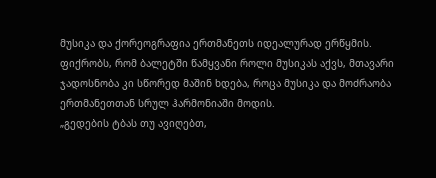მუსიკა და ქორეოგრაფია ერთმანეთს იდეალურად ერწყმის. ფიქრობს, რომ ბალეტში წამყვანი როლი მუსიკას აქვს, მთავარი ჯადოსნობა კი სწორედ მაშინ ხდება, როცა მუსიკა და მოძრაობა ერთმანეთთან სრულ ჰარმონიაში მოდის.
„გედების ტბას თუ ავიღებთ,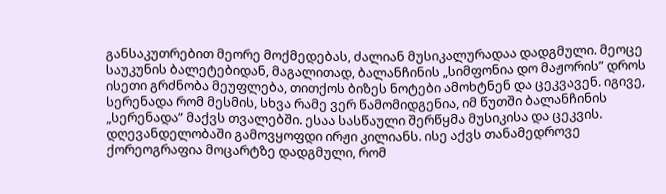განსაკუთრებით მეორე მოქმედებას, ძალიან მუსიკალურადაა დადგმული. მეოცე საუკუნის ბალეტებიდან, მაგალითად, ბალანჩინის „სიმფონია დო მაჟორის” დროს ისეთი გრძნობა მეუფლება, თითქოს ბიზეს ნოტები ამოხტნენ და ცეკვავენ. იგივე, სერენადა რომ მესმის, სხვა რამე ვერ წამომიდგენია, იმ წუთში ბალანჩინის „სერენადა” მაქვს თვალებში. ესაა სასწაული შერწყმა მუსიკისა და ცეკვის. დღევანდელობაში გამოვყოფდი ირჟი კილიანს. ისე აქვს თანამედროვე ქორეოგრაფია მოცარტზე დადგმული, რომ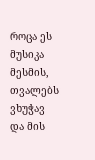როცა ეს მუსიკა მესმის, თვალებს ვხუჭავ და მის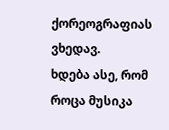ქორეოგრაფიას ვხედავ.
ხდება ასე, რომ როცა მუსიკა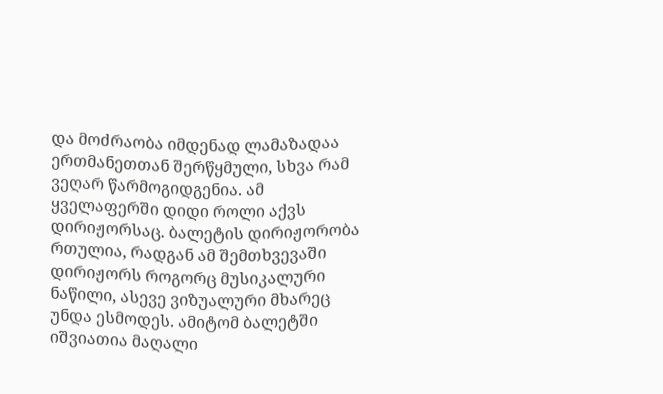და მოძრაობა იმდენად ლამაზადაა ერთმანეთთან შერწყმული, სხვა რამ ვეღარ წარმოგიდგენია. ამ ყველაფერში დიდი როლი აქვს დირიჟორსაც. ბალეტის დირიჟორობა რთულია, რადგან ამ შემთხვევაში დირიჟორს როგორც მუსიკალური ნაწილი, ასევე ვიზუალური მხარეც უნდა ესმოდეს. ამიტომ ბალეტში იშვიათია მაღალი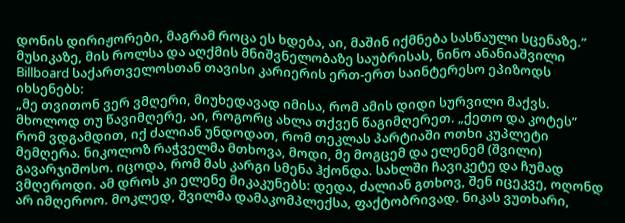დონის დირიჟორები, მაგრამ როცა ეს ხდება, აი, მაშინ იქმნება სასწაული სცენაზე.”
მუსიკაზე, მის როლსა და აღქმის მნიშვნელობაზე საუბრისას, ნინო ანანიაშვილი Billboard საქართველოსთან თავისი კარიერის ერთ-ერთ საინტერესო ეპიზოდს იხსენებს:
„მე თვითონ ვერ ვმღერი, მიუხედავად იმისა, რომ ამის დიდი სურვილი მაქვს. მხოლოდ თუ წავიმღერე, აი, როგორც ახლა თქვენ წაგიმღერეთ. „ქეთო და კოტეს” რომ ვდგამდით, იქ ძალიან უნდოდათ, რომ თეკლას პარტიაში ოთხი კუპლეტი მემღერა. ნიკოლოზ რაჭველმა მთხოვა, მოდი, მე მოგცემ და ელენემ (შვილი) გავარჯიშოსო. იცოდა, რომ მას კარგი სმენა ჰქონდა. სახლში ჩავიკეტე და ჩუმად ვმღეროდი. ამ დროს კი ელენე მიკაკუნებს: დედა, ძალიან გთხოვ, შენ იცეკვე, ოღონდ არ იმღეროო. მოკლედ, შვილმა დამაკომპლექსა, ფაქტობრივად. ნიკას ვუთხარი,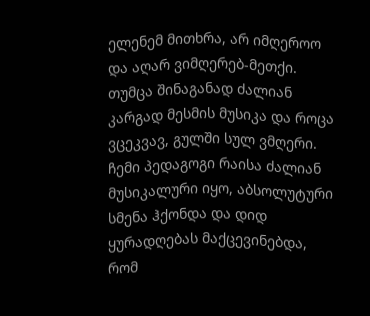ელენემ მითხრა, არ იმღეროო და აღარ ვიმღერებ-მეთქი.
თუმცა შინაგანად ძალიან კარგად მესმის მუსიკა და როცა ვცეკვავ, გულში სულ ვმღერი. ჩემი პედაგოგი რაისა ძალიან მუსიკალური იყო, აბსოლუტური სმენა ჰქონდა და დიდ ყურადღებას მაქცევინებდა, რომ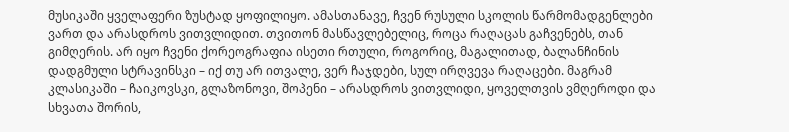მუსიკაში ყველაფერი ზუსტად ყოფილიყო. ამასთანავე, ჩვენ რუსული სკოლის წარმომადგენლები ვართ და არასდროს ვითვლიდით. თვითონ მასწავლებელიც, როცა რაღაცას გაჩვენებს, თან გიმღერის. არ იყო ჩვენი ქორეოგრაფია ისეთი რთული, როგორიც, მაგალითად, ბალანჩინის დადგმული სტრავინსკი – იქ თუ არ ითვალე, ვერ ჩაჯდები, სულ ირღვევა რაღაცები. მაგრამ კლასიკაში – ჩაიკოვსკი, გლაზონოვი, შოპენი – არასდროს ვითვლიდი, ყოველთვის ვმღეროდი და სხვათა შორის,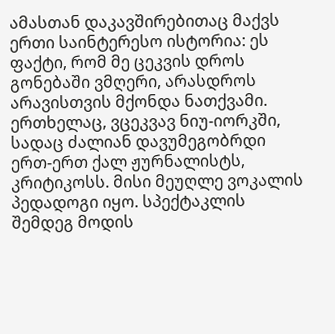ამასთან დაკავშირებითაც მაქვს ერთი საინტერესო ისტორია: ეს ფაქტი, რომ მე ცეკვის დროს გონებაში ვმღერი, არასდროს არავისთვის მქონდა ნათქვამი. ერთხელაც, ვცეკვავ ნიუ-იორკში, სადაც ძალიან დავუმეგობრდი ერთ-ერთ ქალ ჟურნალისტს, კრიტიკოსს. მისი მეუღლე ვოკალის პედადოგი იყო. სპექტაკლის შემდეგ მოდის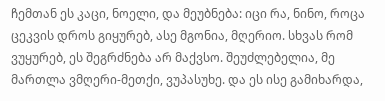ჩემთან ეს კაცი, ნოელი, და მეუბნება: იცი რა, ნინო, როცა ცეკვის დროს გიყურებ, ასე მგონია, მღერიო. სხვას რომ ვუყურებ, ეს შეგრძნება არ მაქვსო. შეუძლებელია, მე მართლა ვმღერი-მეთქი, ვუპასუხე. და ეს ისე გამიხარდა,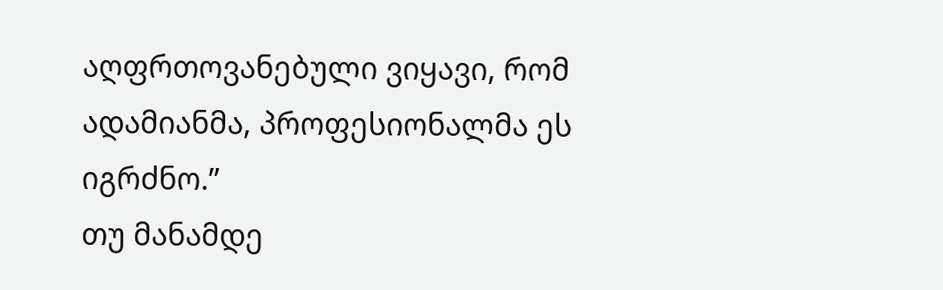აღფრთოვანებული ვიყავი, რომ ადამიანმა, პროფესიონალმა ეს იგრძნო.”
თუ მანამდე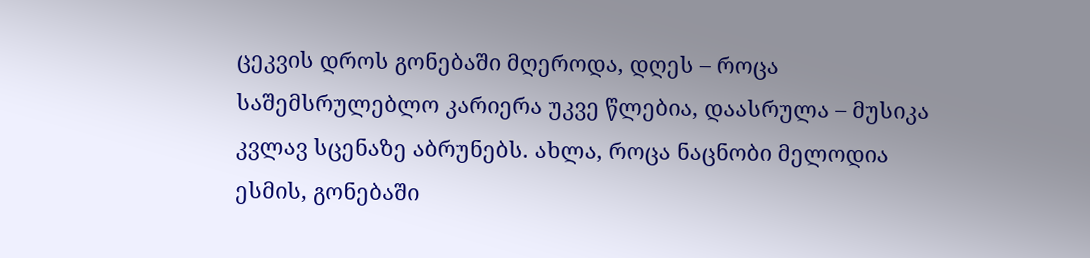ცეკვის დროს გონებაში მღეროდა, დღეს – როცა საშემსრულებლო კარიერა უკვე წლებია, დაასრულა – მუსიკა კვლავ სცენაზე აბრუნებს. ახლა, როცა ნაცნობი მელოდია ესმის, გონებაში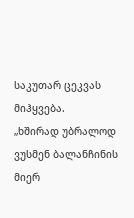საკუთარ ცეკვას მიჰყვება.
„ხშირად უბრალოდ ვუსმენ ბალანჩინის მიერ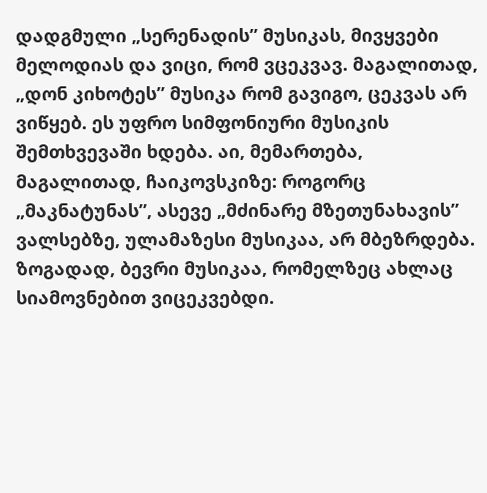დადგმული „სერენადის” მუსიკას, მივყვები მელოდიას და ვიცი, რომ ვცეკვავ. მაგალითად, „დონ კიხოტეს” მუსიკა რომ გავიგო, ცეკვას არ ვიწყებ. ეს უფრო სიმფონიური მუსიკის შემთხვევაში ხდება. აი, მემართება, მაგალითად, ჩაიკოვსკიზე: როგორც „მაკნატუნას”, ასევე „მძინარე მზეთუნახავის” ვალსებზე, ულამაზესი მუსიკაა, არ მბეზრდება.
ზოგადად, ბევრი მუსიკაა, რომელზეც ახლაც სიამოვნებით ვიცეკვებდი.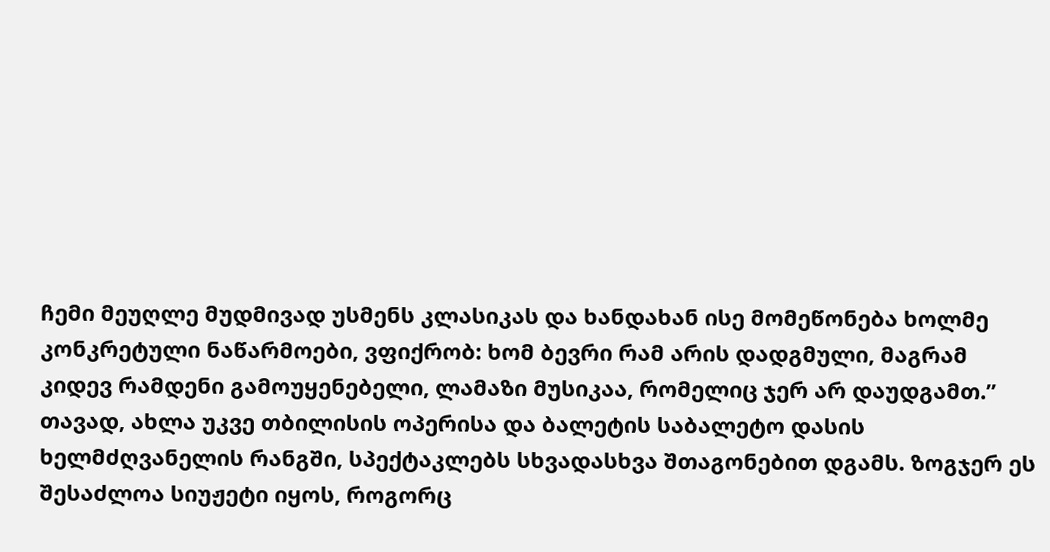ჩემი მეუღლე მუდმივად უსმენს კლასიკას და ხანდახან ისე მომეწონება ხოლმე კონკრეტული ნაწარმოები, ვფიქრობ: ხომ ბევრი რამ არის დადგმული, მაგრამ კიდევ რამდენი გამოუყენებელი, ლამაზი მუსიკაა, რომელიც ჯერ არ დაუდგამთ.”
თავად, ახლა უკვე თბილისის ოპერისა და ბალეტის საბალეტო დასის ხელმძღვანელის რანგში, სპექტაკლებს სხვადასხვა შთაგონებით დგამს. ზოგჯერ ეს შესაძლოა სიუჟეტი იყოს, როგორც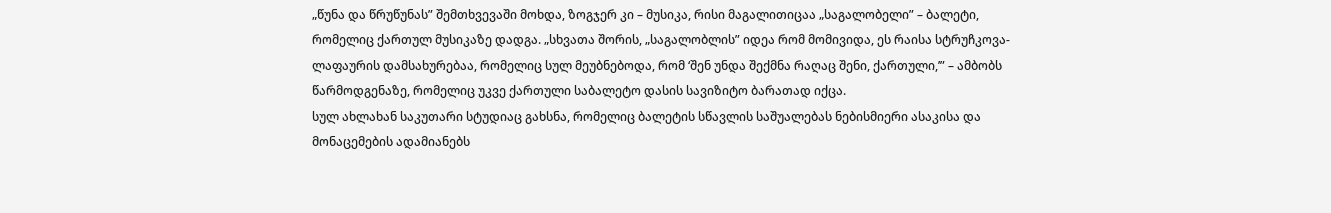„წუნა და წრუწუნას” შემთხვევაში მოხდა, ზოგჯერ კი – მუსიკა, რისი მაგალითიცაა „საგალობელი” – ბალეტი, რომელიც ქართულ მუსიკაზე დადგა. „სხვათა შორის, „საგალობლის” იდეა რომ მომივიდა, ეს რაისა სტრუჩკოვა-ლაფაურის დამსახურებაა, რომელიც სულ მეუბნებოდა, რომ ‘შენ უნდა შექმნა რაღაც შენი, ქართული,’” – ამბობს წარმოდგენაზე, რომელიც უკვე ქართული საბალეტო დასის სავიზიტო ბარათად იქცა.
სულ ახლახან საკუთარი სტუდიაც გახსნა, რომელიც ბალეტის სწავლის საშუალებას ნებისმიერი ასაკისა და მონაცემების ადამიანებს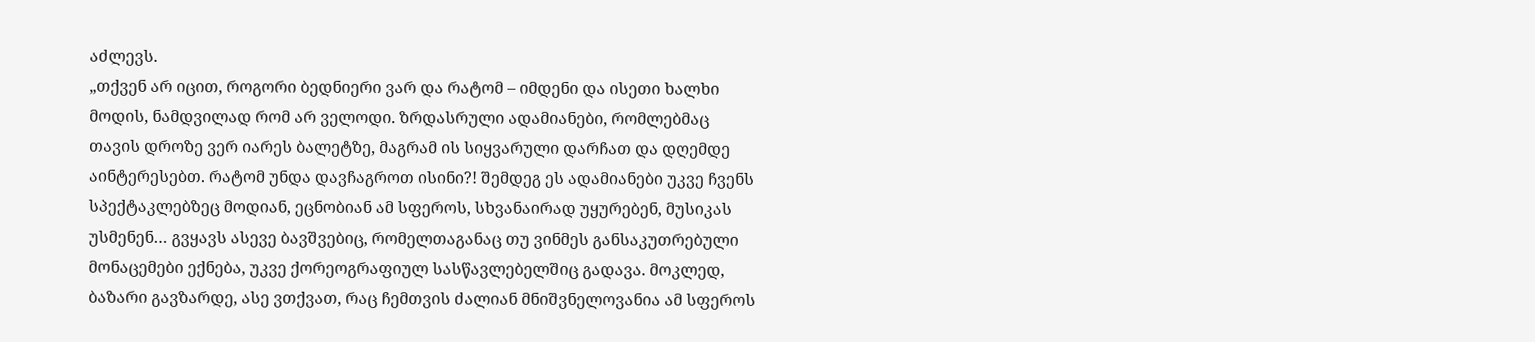აძლევს.
„თქვენ არ იცით, როგორი ბედნიერი ვარ და რატომ – იმდენი და ისეთი ხალხი მოდის, ნამდვილად რომ არ ველოდი. ზრდასრული ადამიანები, რომლებმაც თავის დროზე ვერ იარეს ბალეტზე, მაგრამ ის სიყვარული დარჩათ და დღემდე აინტერესებთ. რატომ უნდა დავჩაგროთ ისინი?! შემდეგ ეს ადამიანები უკვე ჩვენს სპექტაკლებზეც მოდიან, ეცნობიან ამ სფეროს, სხვანაირად უყურებენ, მუსიკას უსმენენ… გვყავს ასევე ბავშვებიც, რომელთაგანაც თუ ვინმეს განსაკუთრებული მონაცემები ექნება, უკვე ქორეოგრაფიულ სასწავლებელშიც გადავა. მოკლედ, ბაზარი გავზარდე, ასე ვთქვათ, რაც ჩემთვის ძალიან მნიშვნელოვანია ამ სფეროს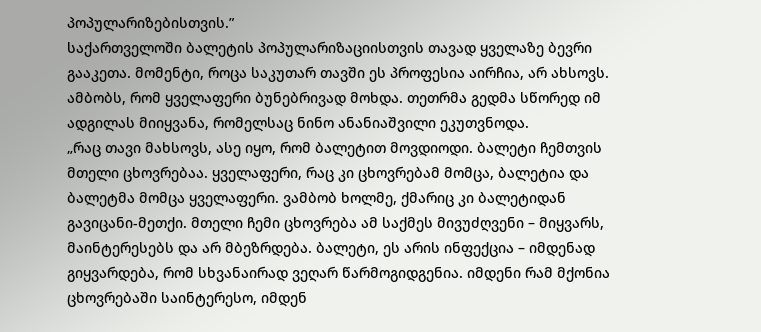პოპულარიზებისთვის.”
საქართველოში ბალეტის პოპულარიზაციისთვის თავად ყველაზე ბევრი გააკეთა. მომენტი, როცა საკუთარ თავში ეს პროფესია აირჩია, არ ახსოვს. ამბობს, რომ ყველაფერი ბუნებრივად მოხდა. თეთრმა გედმა სწორედ იმ ადგილას მიიყვანა, რომელსაც ნინო ანანიაშვილი ეკუთვნოდა.
„რაც თავი მახსოვს, ასე იყო, რომ ბალეტით მოვდიოდი. ბალეტი ჩემთვის მთელი ცხოვრებაა. ყველაფერი, რაც კი ცხოვრებამ მომცა, ბალეტია და ბალეტმა მომცა ყველაფერი. ვამბობ ხოლმე, ქმარიც კი ბალეტიდან გავიცანი-მეთქი. მთელი ჩემი ცხოვრება ამ საქმეს მივუძღვენი – მიყვარს, მაინტერესებს და არ მბეზრდება. ბალეტი, ეს არის ინფექცია – იმდენად გიყვარდება, რომ სხვანაირად ვეღარ წარმოგიდგენია. იმდენი რამ მქონია ცხოვრებაში საინტერესო, იმდენ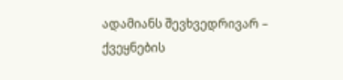ადამიანს შევხვედრივარ – ქვეყნების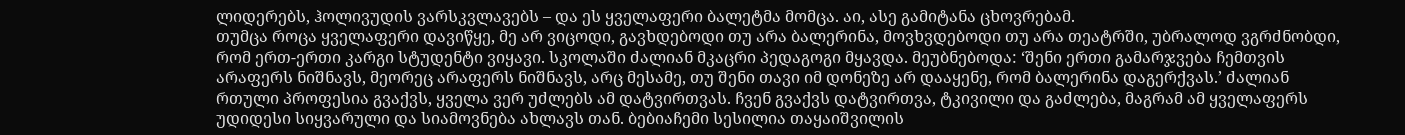ლიდერებს, ჰოლივუდის ვარსკვლავებს – და ეს ყველაფერი ბალეტმა მომცა. აი, ასე გამიტანა ცხოვრებამ.
თუმცა როცა ყველაფერი დავიწყე, მე არ ვიცოდი, გავხდებოდი თუ არა ბალერინა, მოვხვდებოდი თუ არა თეატრში, უბრალოდ ვგრძნობდი, რომ ერთ-ერთი კარგი სტუდენტი ვიყავი. სკოლაში ძალიან მკაცრი პედაგოგი მყავდა. მეუბნებოდა: ‘შენი ერთი გამარჯვება ჩემთვის არაფერს ნიშნავს, მეორეც არაფერს ნიშნავს, არც მესამე, თუ შენი თავი იმ დონეზე არ დააყენე, რომ ბალერინა დაგერქვას.’ ძალიან რთული პროფესია გვაქვს, ყველა ვერ უძლებს ამ დატვირთვას. ჩვენ გვაქვს დატვირთვა, ტკივილი და გაძლება, მაგრამ ამ ყველაფერს უდიდესი სიყვარული და სიამოვნება ახლავს თან. ბებიაჩემი სესილია თაყაიშვილის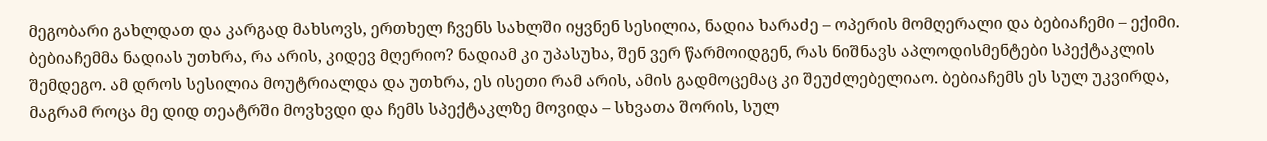მეგობარი გახლდათ და კარგად მახსოვს, ერთხელ ჩვენს სახლში იყვნენ სესილია, ნადია ხარაძე – ოპერის მომღერალი და ბებიაჩემი – ექიმი. ბებიაჩემმა ნადიას უთხრა, რა არის, კიდევ მღერიო? ნადიამ კი უპასუხა, შენ ვერ წარმოიდგენ, რას ნიშნავს აპლოდისმენტები სპექტაკლის შემდეგო. ამ დროს სესილია მოუტრიალდა და უთხრა, ეს ისეთი რამ არის, ამის გადმოცემაც კი შეუძლებელიაო. ბებიაჩემს ეს სულ უკვირდა, მაგრამ როცა მე დიდ თეატრში მოვხვდი და ჩემს სპექტაკლზე მოვიდა – სხვათა შორის, სულ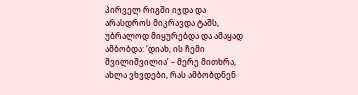პირველ რიგში იჯდა და არასდროს მიკრავდა ტაშს, უბრალოდ მიყურებდა და ამაყად ამბობდა: ‘დიახ, ის ჩემი შვილიშვილია’ – მერე მითხრა, ახლა ვხვდები, რას ამბობდნენ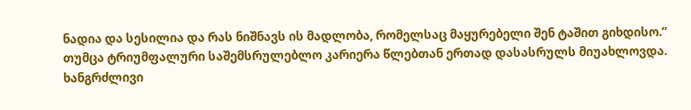ნადია და სესილია და რას ნიშნავს ის მადლობა, რომელსაც მაყურებელი შენ ტაშით გიხდისო.”
თუმცა ტრიუმფალური საშემსრულებლო კარიერა წლებთან ერთად დასასრულს მიუახლოვდა. ხანგრძლივი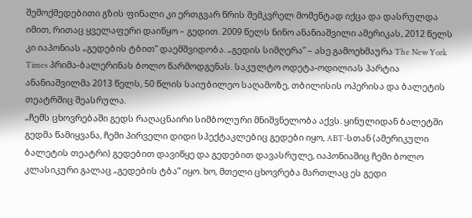შემოქმედებითი გზის ფინალი კი ერთგვარ წრის შემკვრელ მომენტად იქცა და დასრულდა იმით, რითაც ყველაფერი დაიწყო – გედით. 2009 წელს ნინო ანანიაშვილი ამერიკას, 2012 წელს კი იაპონიას „გედების ტბით” დაემშვიდობა. „გედის სიმღერა” – ასე გამოეხმაურა The New York Times პრიმა-ბალერინას ბოლო წარმოდგენას. საკულტო ოდეტა-ოდილიას პარტია ანანიაშვილმა 2013 წელს, 50 წლის საიუბილეო საღამოზე, თბილისის ოპერისა და ბალეტის თეატრშიც შეასრულა.
„ჩემს ცხოვრებაში გედს რაღაცნაირი სიმბოლური მნიშვნელობა აქვს. ყინულიდან ბალეტში გედმა წამიყვანა, ჩემი პირველი დიდი სპექტაკლებიც გედები იყო, ABT-სთან (ამერიკული ბალეტის თეატრი) გედებით დავიწყე და გედებით დავასრულე, იაპონიაშიც ჩემი ბოლო კლასიკური გალაც „გედების ტბა” იყო. ხო, მთელი ცხოვრება მართლაც ეს გედი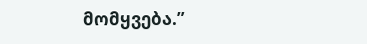მომყვება.”